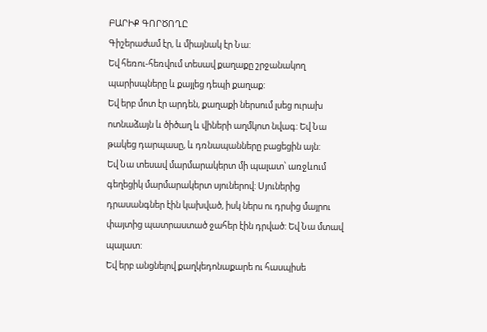ԲԱՐԻՔ ԳՈՐԾՈՂԸ
Գիշերաժամ էր, և միայնակ էր Նա:
Եվ հեռու-հեռվում տեսավ քաղաքը շրջանակող պարիսպները և քայլեց դեպի քաղաք:
Եվ երբ մոտ էր արդեն, քաղաքի ներսում լսեց ուրախ ոտնաձայն և ծիծաղ և վիների աղմկոտ նվագ: Եվ Նա թակեց դարպասը, և դռնապանները բացեցին այն:
Եվ Նա տեսավ մարմարակերտ մի պալատ՝ առջևում գեղեցիկ մարմարակերտ սյուներով: Սյուներից դրասանգներ էին կախված, իսկ ներս ու դրսից մայրու փայտից պատրաստած ջահեր էին դրված: Եվ Նա մտավ պալատ:
Եվ երբ անցնելով քաղկեդոնաքարե ու հասպիսե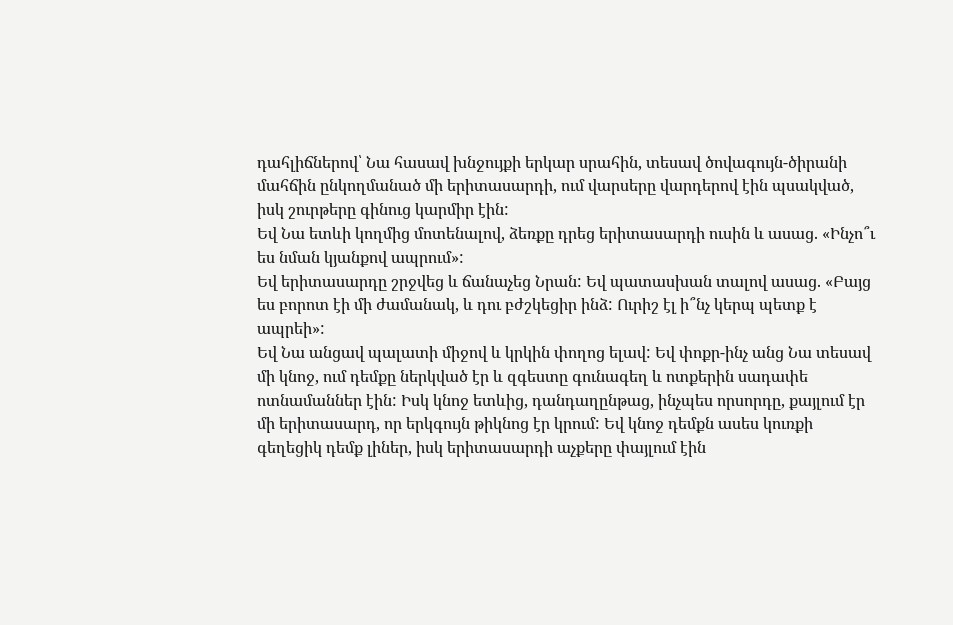դահլիճներով՝ Նա հասավ խնջույքի երկար սրահին, տեսավ ծովագույն-ծիրանի մահճին ընկողմանած մի երիտասարդի, ում վարսերը վարդերով էին պսակված, իսկ շուրթերը գինուց կարմիր էին:
Եվ Նա ետևի կողմից մոտենալով, ձեռքը դրեց երիտասարդի ուսին և ասաց. «Ինչո՞ւ ես նման կյանքով ապրում»:
Եվ երիտասարդը շրջվեց և ճանաչեց Նրան: Եվ պատասխան տալով ասաց. «Բայց ես բորոտ էի մի ժամանակ, և դու բժշկեցիր ինձ: Ուրիշ էլ ի՞նչ կերպ պետք է ապրեի»:
Եվ Նա անցավ պալատի միջով և կրկին փողոց ելավ: Եվ փոքր-ինչ անց Նա տեսավ մի կնոջ, ում դեմքը ներկված էր և զգեստը գունագեղ և ոտքերին սադափե ոտնամաններ էին: Իսկ կնոջ ետևից, դանդաղընթաց, ինչպես որսորդը, քայլում էր մի երիտասարդ, որ երկգույն թիկնոց էր կրում: Եվ կնոջ դեմքն ասես կուռքի գեղեցիկ դեմք լիներ, իսկ երիտասարդի աչքերը փայլում էին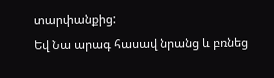տարփանքից:
Եվ Նա արագ հասավ նրանց և բռնեց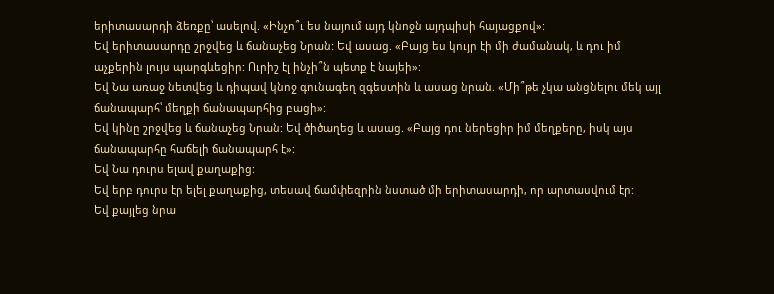երիտասարդի ձեռքը՝ ասելով. «Ինչո՞ւ ես նայում այդ կնոջն այդպիսի հայացքով»:
Եվ երիտասարդը շրջվեց և ճանաչեց Նրան: Եվ ասաց. «Բայց ես կույր էի մի ժամանակ, և դու իմ աչքերին լույս պարգևեցիր: Ուրիշ էլ ինչի՞ն պետք է նայեի»:
Եվ Նա առաջ նետվեց և դիպավ կնոջ գունագեղ զգեստին և ասաց նրան. «Մի՞թե չկա անցնելու մեկ այլ ճանապարհ՝ մեղքի ճանապարհից բացի»:
Եվ կինը շրջվեց և ճանաչեց Նրան: Եվ ծիծաղեց և ասաց. «Բայց դու ներեցիր իմ մեղքերը, իսկ այս ճանապարհը հաճելի ճանապարհ է»:
Եվ Նա դուրս ելավ քաղաքից:
Եվ երբ դուրս էր ելել քաղաքից, տեսավ ճամփեզրին նստած մի երիտասարդի, որ արտասվում էր:
Եվ քայլեց նրա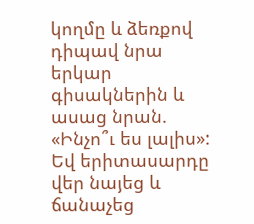կողմը և ձեռքով դիպավ նրա երկար գիսակներին և ասաց նրան. «Ինչո՞ւ ես լալիս»:
Եվ երիտասարդը վեր նայեց և ճանաչեց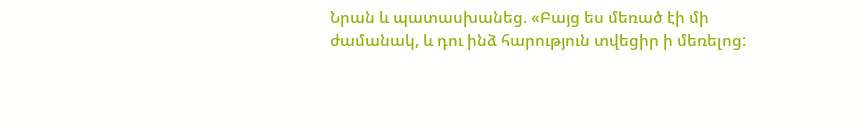Նրան և պատասխանեց. «Բայց ես մեռած էի մի ժամանակ, և դու ինձ հարություն տվեցիր ի մեռելոց: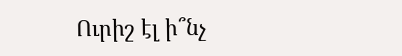Ուրիշ էլ ի՞նչ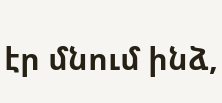էր մնում ինձ,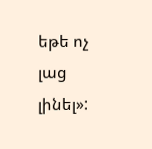եթե ոչ լաց լինել»: